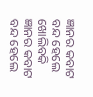ଜ୍ଞାନର କବାଟ ବନ୍ଦ ହେଲେ ଖୋଲିବକି
ଜ୍ଞାନର କବାଟ ବନ୍ଦ ହେଲେ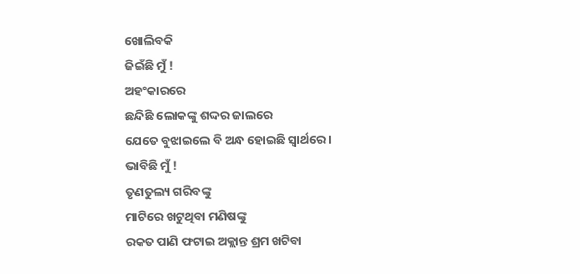ଖୋଲିବକି
ଜିଇଁଛି ମୁଁ !
ଅହଂକାରରେ
ଛନ୍ଦିଛି ଲୋକଙ୍କୁ ଶଦ୍ଦର ଜାଲରେ
ଯେତେ ବୁଝାଇଲେ ବି ଅନ୍ଧ ହୋଇଛି ସ୍ୱାର୍ଥରେ ।
ଭାବିଛି ମୁଁ !
ତୃଣତୁଲ୍ୟ ଗରିବଙ୍କୁ
ମାଟିରେ ଖଟୁଥିବା ମଣିଷଙ୍କୁ
ରକତ ପାଣି ଫଟାଇ ଅକ୍ଲାନ୍ତ ଶ୍ରମ ଖଟିବା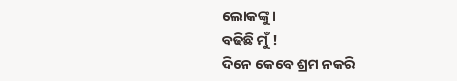ଲୋକଙ୍କୁ ।
ବଢିଛି ମୁଁ !
ଦିନେ କେବେ ଶ୍ରମ ନକରି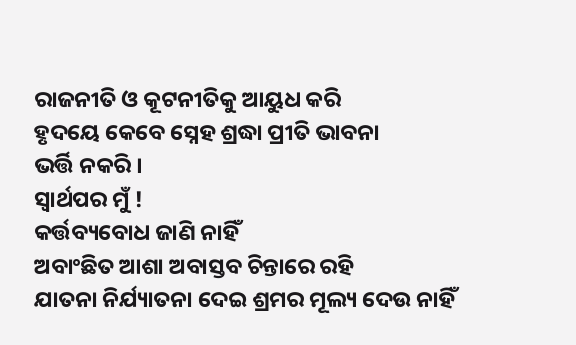ରାଜନୀତି ଓ କୂଟନୀତିକୁ ଆୟୁଧ କରି
ହୃଦୟେ କେବେ ସ୍ନେହ ଶ୍ରଦ୍ଧା ପ୍ରୀତି ଭାବନା
ଭର୍ତ୍ତି ନକରି ।
ସ୍ୱାର୍ଥପର ମୁଁ !
କର୍ତ୍ତବ୍ୟବୋଧ ଜାଣି ନାହିଁ
ଅବାଂଛିତ ଆଶା ଅବାସ୍ତବ ଚିନ୍ତାରେ ରହି
ଯାତନା ନିର୍ଯ୍ୟାତନା ଦେଇ ଶ୍ରମର ମୂଲ୍ୟ ଦେଉ ନାହିଁ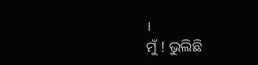।
ମୁଁ ! ଭୁଲିଛି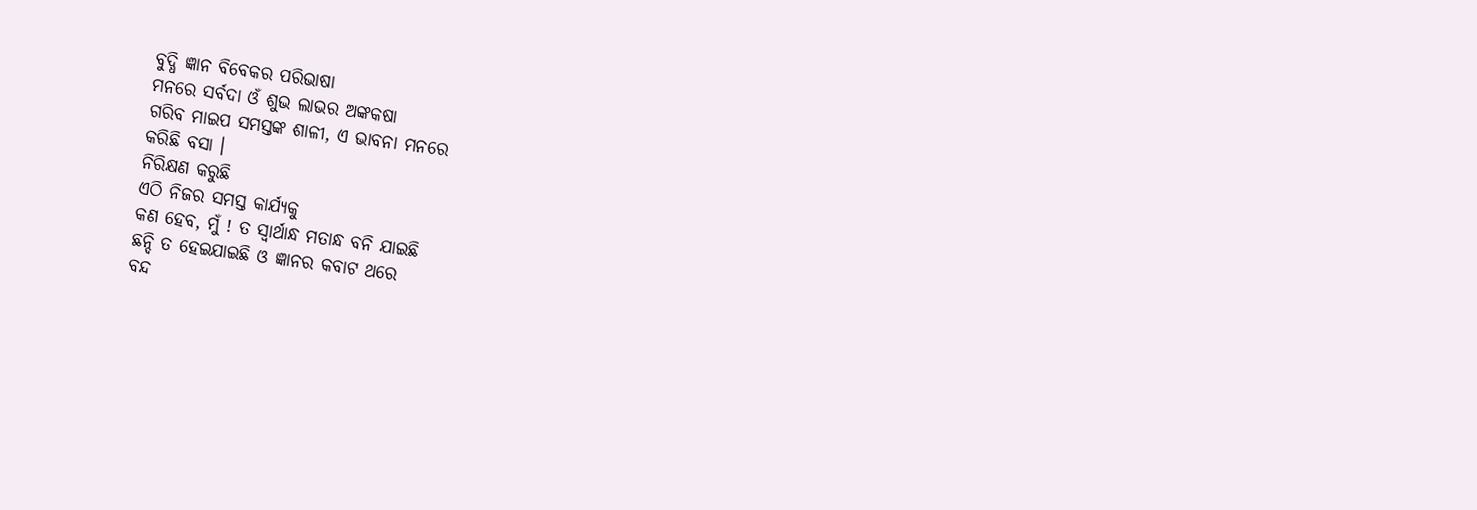ବୁଦ୍ଧି ଜ୍ଞାନ ବିବେକର ପରିଭାଷା
ମନରେ ସର୍ବଦା ଓଁ ଶୁଭ ଲାଭର ଅଙ୍କକଷା
ଗରିବ ମାଇପ ସମସ୍ତଙ୍କ ଶାଳୀ, ଏ ଭାବନା ମନରେ
କରିଛି ବସା ।
ନିରିକ୍ଷଣ କରୁଛି
ଏଠି ନିଜର ସମସ୍ତ କାର୍ଯ୍ୟକୁ
କଣ ହେବ, ମୁଁ ! ତ ସ୍ୱାର୍ଥାନ୍ଧ ମତାନ୍ଧ ବନି ଯାଇଛି
ଛନ୍ଦି ତ ହେଇଯାଇଛି ଓ ଜ୍ଞାନର କବାଟ ଥରେ
ବନ୍ଦ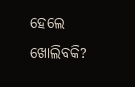ହେଲେ ଖୋଲିବକି?